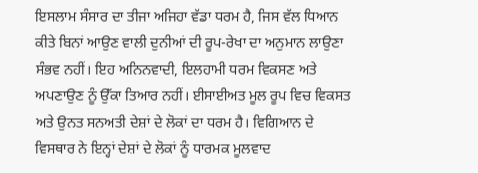ਇਸਲਾਮ ਸੰਸਾਰ ਦਾ ਤੀਜਾ ਅਜਿਹਾ ਵੱਡਾ ਧਰਮ ਹੈ, ਜਿਸ ਵੱਲ ਧਿਆਨ ਕੀਤੇ ਬਿਨਾਂ ਆਉਣ ਵਾਲੀ ਦੁਨੀਆਂ ਦੀ ਰੂਪ-ਰੇਖਾ ਦਾ ਅਨੁਮਾਨ ਲਾਉਣਾ ਸੰਭਵ ਨਹੀਂ। ਇਹ ਅਨਿਨਵਾਦੀ, ਇਲਹਾਮੀ ਧਰਮ ਵਿਕਸਣ ਅਤੇ ਅਪਣਾਉਣ ਨੂੰ ਉੱਕਾ ਤਿਆਰ ਨਹੀਂ। ਈਸਾਈਅਤ ਮੂਲ ਰੂਪ ਵਿਚ ਵਿਕਸਤ ਅਤੇ ਉਨਤ ਸਨਅਤੀ ਦੇਸ਼ਾਂ ਦੇ ਲੋਕਾਂ ਦਾ ਧਰਮ ਹੈ। ਵਿਗਿਆਨ ਦੇ ਵਿਸਥਾਰ ਨੇ ਇਨ੍ਹਾਂ ਦੇਸ਼ਾਂ ਦੇ ਲੋਕਾਂ ਨੂੰ ਧਾਰਮਕ ਮੂਲਵਾਦ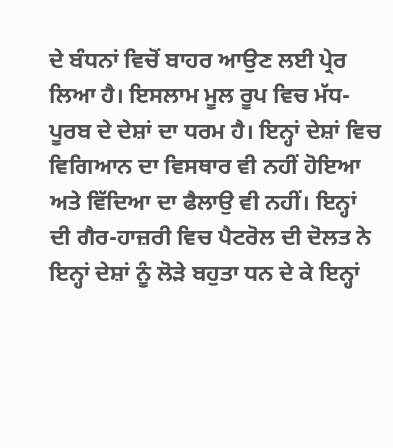ਦੇ ਬੰਧਨਾਂ ਵਿਚੋਂ ਬਾਹਰ ਆਉਣ ਲਈ ਪ੍ਰੇਰ ਲਿਆ ਹੈ। ਇਸਲਾਮ ਮੂਲ ਰੂਪ ਵਿਚ ਮੱਧ-ਪੂਰਬ ਦੇ ਦੇਸ਼ਾਂ ਦਾ ਧਰਮ ਹੈ। ਇਨ੍ਹਾਂ ਦੇਸ਼ਾਂ ਵਿਚ ਵਿਗਿਆਨ ਦਾ ਵਿਸਥਾਰ ਵੀ ਨਹੀਂ ਹੋਇਆ ਅਤੇ ਵਿੱਦਿਆ ਦਾ ਫੈਲਾਉ ਵੀ ਨਹੀਂ। ਇਨ੍ਹਾਂ ਦੀ ਗੈਰ-ਹਾਜ਼ਰੀ ਵਿਚ ਪੈਟਰੋਲ ਦੀ ਦੋਲਤ ਨੇ ਇਨ੍ਹਾਂ ਦੇਸ਼ਾਂ ਨੂੰ ਲੋੜੇ ਬਹੁਤਾ ਧਨ ਦੇ ਕੇ ਇਨ੍ਹਾਂ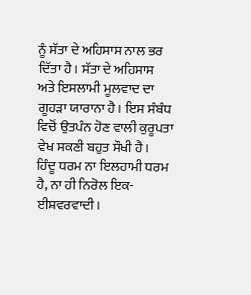ਨੂੰ ਸੱਤਾ ਦੇ ਅਹਿਸਾਸ ਨਾਲ ਭਰ ਦਿੱਤਾ ਹੈ। ਸੱਤਾ ਦੇ ਅਹਿਸਾਸ ਅਤੇ ਇਸਲਾਮੀ ਮੂਲਵਾਦ ਦਾ ਗੂਹੜਾ ਯਾਰਾਨਾ ਹੈ। ਇਸ ਸੰਬੰਧ ਵਿਚੋਂ ਉਤਪੰਨ ਹੋਣ ਵਾਲੀ ਕੁਰੂਪਤਾ ਵੇਖ ਸਕਣੀ ਬਹੁਤ ਸੌਖੀ ਹੈ।
ਹਿੰਦੂ ਧਰਮ ਨਾ ਇਲਹਾਮੀ ਧਰਮ ਹੈ, ਨਾ ਹੀ ਨਿਰੋਲ ਇਕ-ਈਸ਼ਵਰਵਾਦੀ।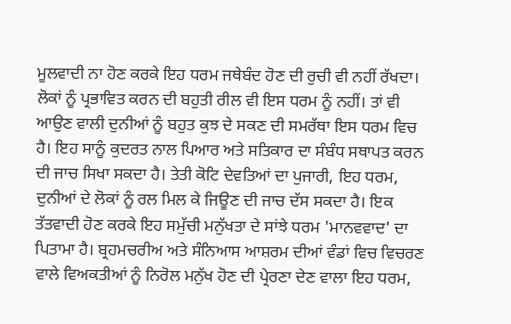ਮੂਲਵਾਦੀ ਨਾ ਹੋਣ ਕਰਕੇ ਇਹ ਧਰਮ ਜਥੇਬੰਦ ਹੋਣ ਦੀ ਰੁਚੀ ਵੀ ਨਹੀਂ ਰੱਖਦਾ। ਲੋਕਾਂ ਨੂੰ ਪ੍ਰਭਾਵਿਤ ਕਰਨ ਦੀ ਬਹੁਤੀ ਰੀਲ ਵੀ ਇਸ ਧਰਮ ਨੂੰ ਨਹੀਂ। ਤਾਂ ਵੀ ਆਉਣ ਵਾਲੀ ਦੁਨੀਆਂ ਨੂੰ ਬਹੁਤ ਕੁਝ ਦੇ ਸਕਣ ਦੀ ਸਮਰੱਥਾ ਇਸ ਧਰਮ ਵਿਚ ਹੈ। ਇਹ ਸਾਨੂੰ ਕੁਦਰਤ ਨਾਲ ਪਿਆਰ ਅਤੇ ਸਤਿਕਾਰ ਦਾ ਸੰਬੰਧ ਸਥਾਪਤ ਕਰਨ ਦੀ ਜਾਚ ਸਿਖਾ ਸਕਦਾ ਹੈ। ਤੇਤੀ ਕੋਟਿ ਦੇਵਤਿਆਂ ਦਾ ਪੁਜਾਰੀ, ਇਹ ਧਰਮ, ਦੁਨੀਆਂ ਦੇ ਲੋਕਾਂ ਨੂੰ ਰਲ ਮਿਲ ਕੇ ਜਿਊਣ ਦੀ ਜਾਚ ਦੱਸ ਸਕਦਾ ਹੈ। ਇਕ ਤੱਤਵਾਦੀ ਹੋਣ ਕਰਕੇ ਇਹ ਸਮੁੱਚੀ ਮਨੁੱਖਤਾ ਦੇ ਸਾਂਝੇ ਧਰਮ 'ਮਾਨਵਵਾਦ' ਦਾ ਪਿਤਾਮਾ ਹੈ। ਬ੍ਰਹਮਚਰੀਅ ਅਤੇ ਸੰਨਿਆਸ ਆਸ਼ਰਮ ਦੀਆਂ ਵੰਡਾਂ ਵਿਚ ਵਿਚਰਣ ਵਾਲੇ ਵਿਅਕਤੀਆਂ ਨੂੰ ਨਿਰੋਲ ਮਨੁੱਖ ਹੋਣ ਦੀ ਪ੍ਰੇਰਣਾ ਦੇਣ ਵਾਲਾ ਇਹ ਧਰਮ,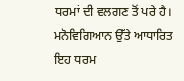ਧਰਮਾਂ ਦੀ ਵਲਗਣ ਤੋਂ ਪਰੇ ਹੈ। ਮਨੋਵਿਗਿਆਨ ਉੱਤੇ ਆਧਾਰਿਤ ਇਹ ਧਰਮ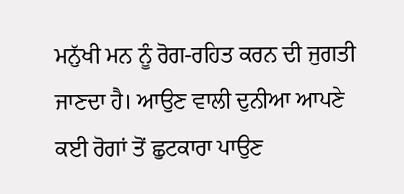ਮਨੁੱਖੀ ਮਨ ਨੂੰ ਰੋਗ-ਰਹਿਤ ਕਰਨ ਦੀ ਜੁਗਤੀ ਜਾਣਦਾ ਹੈ। ਆਉਣ ਵਾਲੀ ਦੁਨੀਆ ਆਪਣੇ ਕਈ ਰੋਗਾਂ ਤੋਂ ਛੁਟਕਾਰਾ ਪਾਉਣ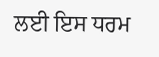ਲਈ ਇਸ ਧਰਮ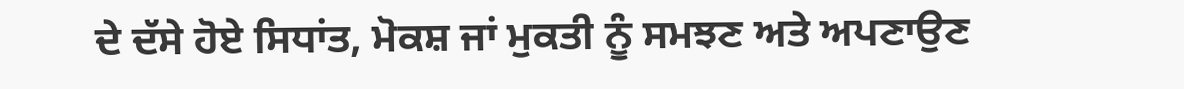ਦੇ ਦੱਸੇ ਹੋਏ ਸਿਧਾਂਤ, ਮੋਕਸ਼ ਜਾਂ ਮੁਕਤੀ ਨੂੰ ਸਮਝਣ ਅਤੇ ਅਪਣਾਉਣ